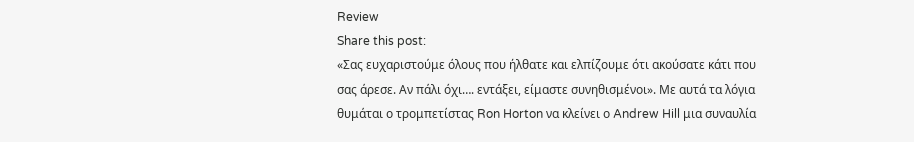Review
Share this post:
«Σας ευχαριστούμε όλους που ήλθατε και ελπίζουμε ότι ακούσατε κάτι που σας άρεσε. Αν πάλι όχι…. εντάξει, είμαστε συνηθισμένοι». Με αυτά τα λόγια θυμάται ο τρομπετίστας Ron Horton να κλείνει ο Andrew Hill μια συναυλία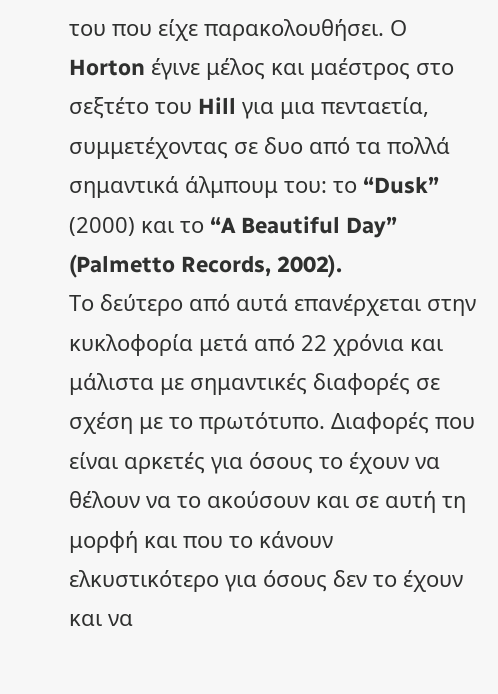του που είχε παρακολουθήσει. Ο Horton έγινε μέλος και μαέστρος στο σεξτέτο του Hill για μια πενταετία, συμμετέχοντας σε δυο από τα πολλά σημαντικά άλμπουμ του: το “Dusk” (2000) και το “A Beautiful Day” (Palmetto Records, 2002).
Το δεύτερο από αυτά επανέρχεται στην κυκλοφορία μετά από 22 χρόνια και μάλιστα με σημαντικές διαφορές σε σχέση με το πρωτότυπο. Διαφορές που είναι αρκετές για όσους το έχουν να θέλουν να το ακούσουν και σε αυτή τη μορφή και που το κάνουν ελκυστικότερο για όσους δεν το έχουν και να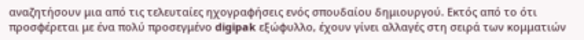αναζητήσουν μια από τις τελευταίες ηχογραφήσεις ενός σπουδαίου δημιουργού. Εκτός από το ότι προσφέρεται με ένα πολύ προσεγμένο digipak εξώφυλλο, έχουν γίνει αλλαγές στη σειρά των κομματιών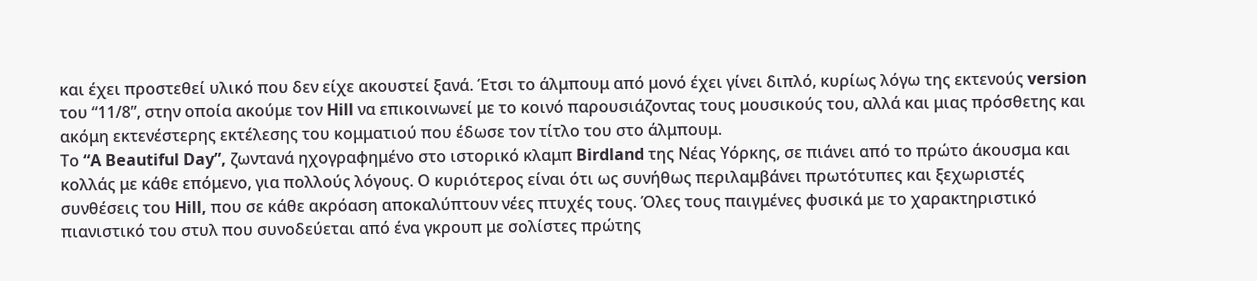και έχει προστεθεί υλικό που δεν είχε ακουστεί ξανά. Έτσι το άλμπουμ από μονό έχει γίνει διπλό, κυρίως λόγω της εκτενούς version του “11/8”, στην οποία ακούμε τον Hill να επικοινωνεί με το κοινό παρουσιάζοντας τους μουσικούς του, αλλά και μιας πρόσθετης και ακόμη εκτενέστερης εκτέλεσης του κομματιού που έδωσε τον τίτλο του στο άλμπουμ.
Το “A Beautiful Day”, ζωντανά ηχογραφημένο στο ιστορικό κλαμπ Birdland της Νέας Υόρκης, σε πιάνει από το πρώτο άκουσμα και κολλάς με κάθε επόμενο, για πολλούς λόγους. Ο κυριότερος είναι ότι ως συνήθως περιλαμβάνει πρωτότυπες και ξεχωριστές συνθέσεις του Hill, που σε κάθε ακρόαση αποκαλύπτουν νέες πτυχές τους. Όλες τους παιγμένες φυσικά με το χαρακτηριστικό πιανιστικό του στυλ που συνοδεύεται από ένα γκρουπ με σολίστες πρώτης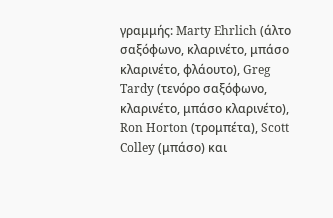γραμμής: Marty Ehrlich (άλτο σαξόφωνο, κλαρινέτο, μπάσο κλαρινέτο, φλάουτο), Greg Tardy (τενόρο σαξόφωνο, κλαρινέτο, μπάσο κλαρινέτο), Ron Horton (τρομπέτα), Scott Colley (μπάσο) και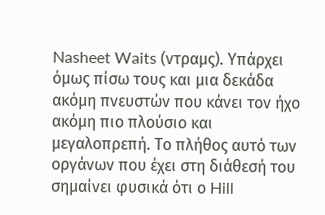Nasheet Waits (ντραμς). Υπάρχει όμως πίσω τους και μια δεκάδα ακόμη πνευστών που κάνει τον ήχο ακόμη πιο πλούσιο και μεγαλοπρεπή. Το πλήθος αυτό των οργάνων που έχει στη διάθεσή του σημαίνει φυσικά ότι ο Hill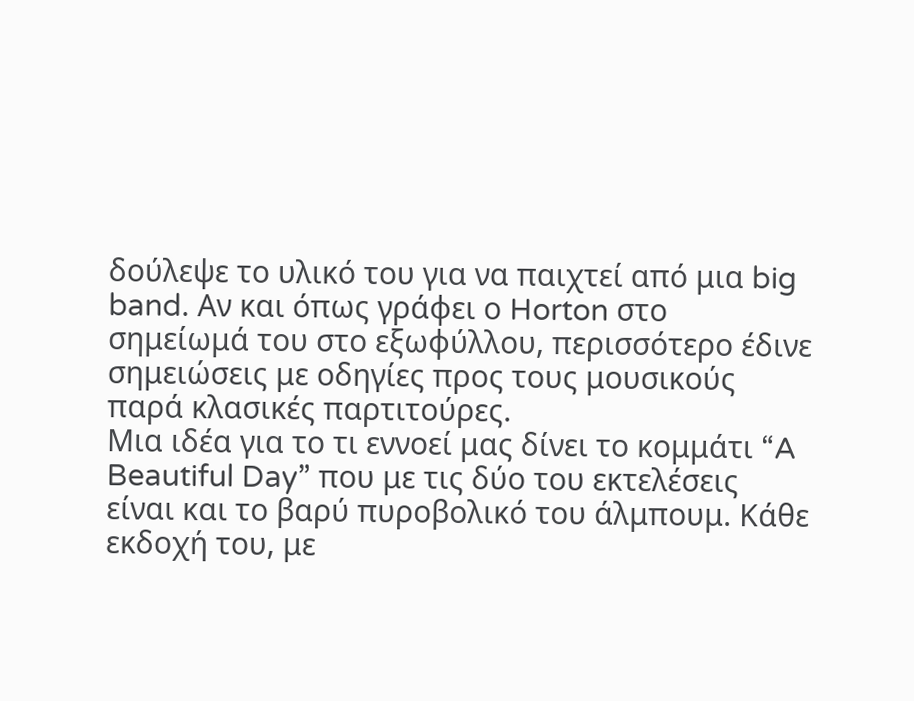δούλεψε το υλικό του για να παιχτεί από μια big band. Αν και όπως γράφει ο Horton στο σημείωμά του στο εξωφύλλου, περισσότερο έδινε σημειώσεις με οδηγίες προς τους μουσικούς παρά κλασικές παρτιτούρες.
Μια ιδέα για το τι εννοεί μας δίνει το κομμάτι “A Beautiful Day” που με τις δύο του εκτελέσεις είναι και το βαρύ πυροβολικό του άλμπουμ. Κάθε εκδοχή του, με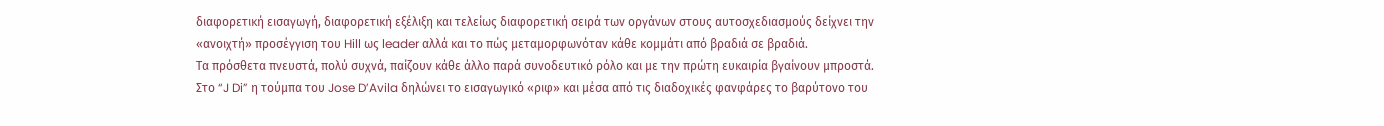διαφορετική εισαγωγή, διαφορετική εξέλιξη και τελείως διαφορετική σειρά των οργάνων στους αυτοσχεδιασμούς δείχνει την «ανοιχτή» προσέγγιση του Hill ως leader αλλά και το πώς μεταμορφωνόταν κάθε κομμάτι από βραδιά σε βραδιά.
Τα πρόσθετα πνευστά, πολύ συχνά, παίζουν κάθε άλλο παρά συνοδευτικό ρόλο και με την πρώτη ευκαιρία βγαίνουν μπροστά. Στο “J Di” η τούμπα του Jose D’Avila δηλώνει το εισαγωγικό «ριφ» και μέσα από τις διαδοχικές φανφάρες το βαρύτονο του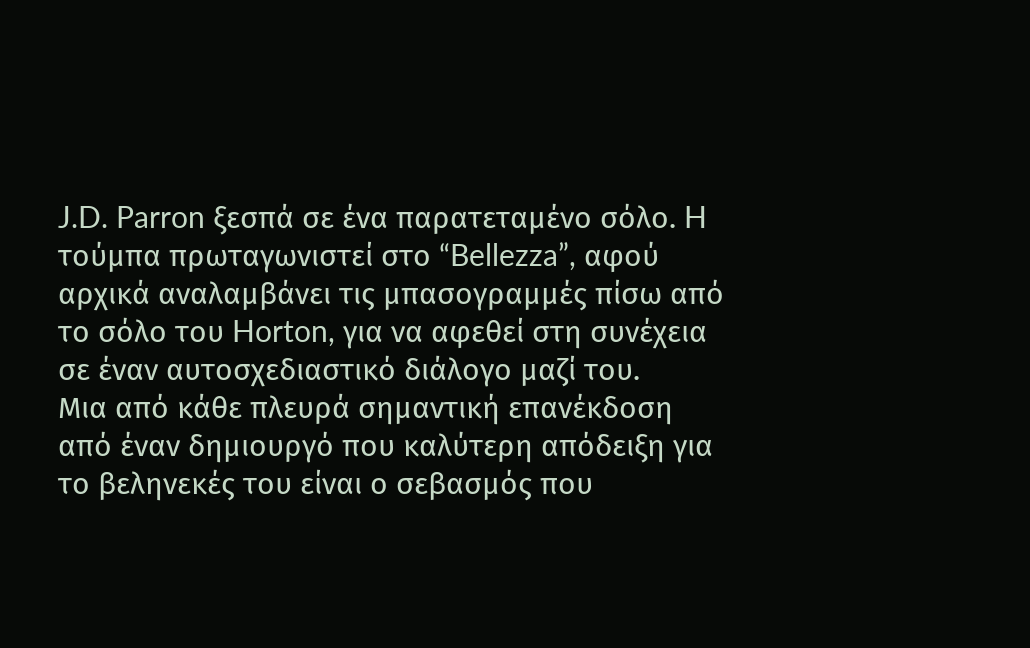J.D. Parron ξεσπά σε ένα παρατεταμένο σόλο. H τούμπα πρωταγωνιστεί στο “Bellezza”, αφού αρχικά αναλαμβάνει τις μπασογραμμές πίσω από το σόλο του Horton, για να αφεθεί στη συνέχεια σε έναν αυτοσχεδιαστικό διάλογο μαζί του.
Μια από κάθε πλευρά σημαντική επανέκδοση από έναν δημιουργό που καλύτερη απόδειξη για το βεληνεκές του είναι ο σεβασμός που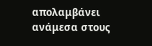απολαμβάνει ανάμεσα στους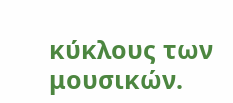κύκλους των μουσικών.